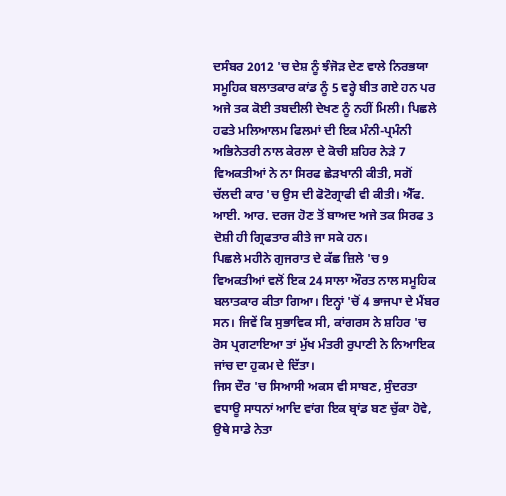ਦਸੰਬਰ 2012 'ਚ ਦੇਸ਼ ਨੂੰ ਝੰਜੋੜ ਦੇਣ ਵਾਲੇ ਨਿਰਭਯਾ ਸਮੂਹਿਕ ਬਲਾਤਕਾਰ ਕਾਂਡ ਨੂੰ 5 ਵਰ੍ਹੇ ਬੀਤ ਗਏ ਹਨ ਪਰ ਅਜੇ ਤਕ ਕੋਈ ਤਬਦੀਲੀ ਦੇਖਣ ਨੂੰ ਨਹੀਂ ਮਿਲੀ। ਪਿਛਲੇ ਹਫਤੇ ਮਲਿਆਲਮ ਫਿਲਮਾਂ ਦੀ ਇਕ ਮੰਨੀ-ਪ੍ਰਮੰਨੀ ਅਭਿਨੇਤਰੀ ਨਾਲ ਕੇਰਲਾ ਦੇ ਕੋਚੀ ਸ਼ਹਿਰ ਨੇੜੇ 7 ਵਿਅਕਤੀਆਂ ਨੇ ਨਾ ਸਿਰਫ ਛੇੜਖਾਨੀ ਕੀਤੀ, ਸਗੋਂ ਚੱਲਦੀ ਕਾਰ 'ਚ ਉਸ ਦੀ ਫੋਟੋਗ੍ਰਾਫੀ ਵੀ ਕੀਤੀ। ਐੱਫ. ਆਈ. ਆਰ. ਦਰਜ ਹੋਣ ਤੋਂ ਬਾਅਦ ਅਜੇ ਤਕ ਸਿਰਫ 3 ਦੋਸ਼ੀ ਹੀ ਗ੍ਰਿਫਤਾਰ ਕੀਤੇ ਜਾ ਸਕੇ ਹਨ।
ਪਿਛਲੇ ਮਹੀਨੇ ਗੁਜਰਾਤ ਦੇ ਕੱਛ ਜ਼ਿਲੇ 'ਚ 9 ਵਿਅਕਤੀਆਂ ਵਲੋਂ ਇਕ 24 ਸਾਲਾ ਔਰਤ ਨਾਲ ਸਮੂਹਿਕ ਬਲਾਤਕਾਰ ਕੀਤਾ ਗਿਆ। ਇਨ੍ਹਾਂ 'ਚੋਂ 4 ਭਾਜਪਾ ਦੇ ਮੈਂਬਰ ਸਨ। ਜਿਵੇਂ ਕਿ ਸੁਭਾਵਿਕ ਸੀ, ਕਾਂਗਰਸ ਨੇ ਸ਼ਹਿਰ 'ਚ ਰੋਸ ਪ੍ਰਗਟਾਇਆ ਤਾਂ ਮੁੱਖ ਮੰਤਰੀ ਰੁਪਾਣੀ ਨੇ ਨਿਆਇਕ ਜਾਂਚ ਦਾ ਹੁਕਮ ਦੇ ਦਿੱਤਾ।
ਜਿਸ ਦੌਰ 'ਚ ਸਿਆਸੀ ਅਕਸ ਵੀ ਸਾਬਣ, ਸੁੰਦਰਤਾ ਵਧਾਊ ਸਾਧਨਾਂ ਆਦਿ ਵਾਂਗ ਇਕ ਬ੍ਰਾਂਡ ਬਣ ਚੁੱਕਾ ਹੋਵੇ, ਉਥੇ ਸਾਡੇ ਨੇਤਾ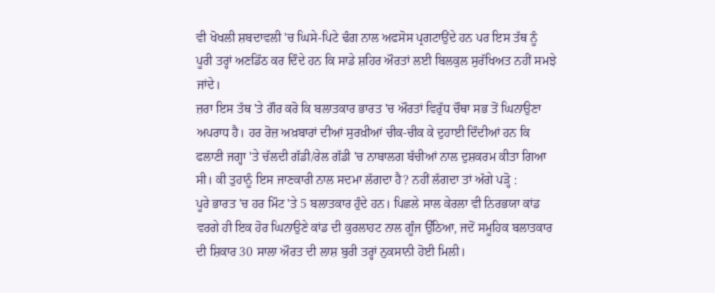ਵੀ ਖੋਖਲੀ ਸ਼ਬਦਾਵਲੀ 'ਚ ਘਿਸੇ-ਪਿਟੇ ਢੰਗ ਨਾਲ ਅਫਸੋਸ ਪ੍ਰਗਟਾਉਂਦੇ ਹਨ ਪਰ ਇਸ ਤੱਥ ਨੂੰ ਪੂਰੀ ਤਰ੍ਹਾਂ ਅਣਡਿੱਠ ਕਰ ਦਿੰਦੇ ਹਨ ਕਿ ਸਾਡੇ ਸ਼ਹਿਰ ਔਰਤਾਂ ਲਈ ਬਿਲਕੁਲ ਸੁਰੱਖਿਅਤ ਨਹੀਂ ਸਮਝੇ ਜਾਂਦੇ।
ਜ਼ਰਾ ਇਸ ਤੱਥ 'ਤੇ ਗੌਰ ਕਰੋ ਕਿ ਬਲਾਤਕਾਰ ਭਾਰਤ 'ਚ ਔਰਤਾਂ ਵਿਰੁੱਧ ਚੌਥਾ ਸਭ ਤੋਂ ਘਿਨਾਉਣਾ ਅਪਰਾਧ ਹੈ। ਹਰ ਰੋਜ਼ ਅਖ਼ਬਾਰਾਂ ਦੀਆਂ ਸੁਰਖ਼ੀਆਂ ਚੀਕ-ਚੀਕ ਕੇ ਦੁਹਾਈ ਦਿੰਦੀਆਂ ਹਨ ਕਿ ਫਲਾਣੀ ਜਗ੍ਹਾ 'ਤੇ ਚੱਲਦੀ ਗੱਡੀ/ਰੇਲ ਗੱਡੀ 'ਚ ਨਾਬਾਲਗ ਬੱਚੀਆਂ ਨਾਲ ਦੁਸ਼ਕਰਮ ਕੀਤਾ ਗਿਆ ਸੀ। ਕੀ ਤੁਹਾਨੂੰ ਇਸ ਜਾਣਕਾਰੀ ਨਾਲ ਸਦਮਾ ਲੱਗਦਾ ਹੈ? ਨਹੀਂ ਲੱਗਦਾ ਤਾਂ ਅੱਗੇ ਪੜ੍ਹੋ :
ਪੂਰੇ ਭਾਰਤ 'ਚ ਹਰ ਮਿੰਟ 'ਤੇ 5 ਬਲਾਤਕਾਰ ਹੁੰਦੇ ਹਨ। ਪਿਛਲੇ ਸਾਲ ਕੇਰਲਾ ਵੀ ਨਿਰਭਯਾ ਕਾਂਡ ਵਰਗੇ ਹੀ ਇਕ ਹੋਰ ਘਿਨਾਉਣੇ ਕਾਂਡ ਦੀ ਕੁਰਲਾਹਟ ਨਾਲ ਗੂੰਜ ਉੱਠਿਆ, ਜਦੋਂ ਸਮੂਹਿਕ ਬਲਾਤਕਾਰ ਦੀ ਸ਼ਿਕਾਰ 30 ਸਾਲਾ ਔਰਤ ਦੀ ਲਾਸ਼ ਬੁਰੀ ਤਰ੍ਹਾਂ ਨੁਕਸਾਨੀ ਹੋਈ ਮਿਲੀ।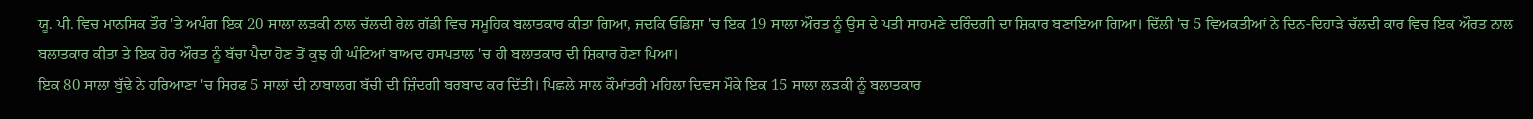ਯੂ. ਪੀ. ਵਿਚ ਮਾਨਸਿਕ ਤੌਰ 'ਤੇ ਅਪੰਗ ਇਕ 20 ਸਾਲਾ ਲੜਕੀ ਨਾਲ ਚੱਲਦੀ ਰੇਲ ਗੱਡੀ ਵਿਚ ਸਮੂਹਿਕ ਬਲਾਤਕਾਰ ਕੀਤਾ ਗਿਆ, ਜਦਕਿ ਓਡਿਸ਼ਾ 'ਚ ਇਕ 19 ਸਾਲਾ ਔਰਤ ਨੂੰ ਉਸ ਦੇ ਪਤੀ ਸਾਹਮਣੇ ਦਰਿੰਦਗੀ ਦਾ ਸ਼ਿਕਾਰ ਬਣਾਇਆ ਗਿਆ। ਦਿੱਲੀ 'ਚ 5 ਵਿਅਕਤੀਆਂ ਨੇ ਦਿਨ-ਦਿਹਾੜੇ ਚੱਲਦੀ ਕਾਰ ਵਿਚ ਇਕ ਔਰਤ ਨਾਲ ਬਲਾਤਕਾਰ ਕੀਤਾ ਤੇ ਇਕ ਹੋਰ ਔਰਤ ਨੂੰ ਬੱਚਾ ਪੈਦਾ ਹੋਣ ਤੋਂ ਕੁਝ ਹੀ ਘੰਟਿਆਂ ਬਾਅਦ ਹਸਪਤਾਲ 'ਚ ਹੀ ਬਲਾਤਕਾਰ ਦੀ ਸ਼ਿਕਾਰ ਹੋਣਾ ਪਿਆ।
ਇਕ 80 ਸਾਲਾ ਬੁੱਢੇ ਨੇ ਹਰਿਆਣਾ 'ਚ ਸਿਰਫ 5 ਸਾਲਾਂ ਦੀ ਨਾਬਾਲਗ ਬੱਚੀ ਦੀ ਜ਼ਿੰਦਗੀ ਬਰਬਾਦ ਕਰ ਦਿੱਤੀ। ਪਿਛਲੇ ਸਾਲ ਕੌਮਾਂਤਰੀ ਮਹਿਲਾ ਦਿਵਸ ਮੌਕੇ ਇਕ 15 ਸਾਲਾ ਲੜਕੀ ਨੂੰ ਬਲਾਤਕਾਰ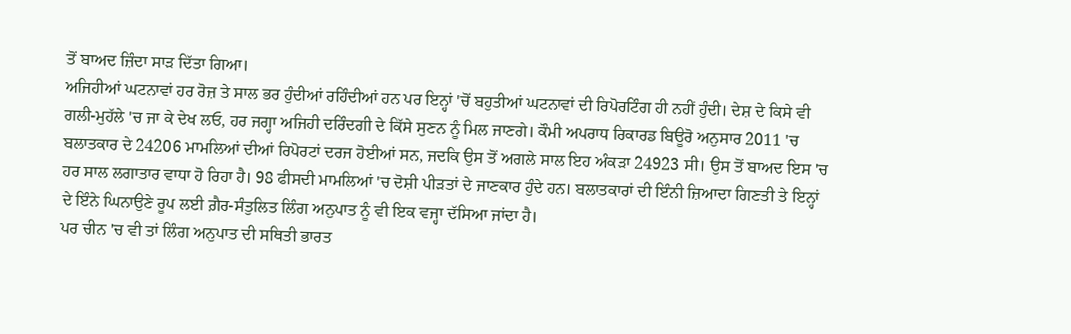ਤੋਂ ਬਾਅਦ ਜ਼ਿੰਦਾ ਸਾੜ ਦਿੱਤਾ ਗਿਆ।
ਅਜਿਹੀਆਂ ਘਟਨਾਵਾਂ ਹਰ ਰੋਜ਼ ਤੇ ਸਾਲ ਭਰ ਹੁੰਦੀਆਂ ਰਹਿੰਦੀਆਂ ਹਨ ਪਰ ਇਨ੍ਹਾਂ 'ਚੋਂ ਬਹੁਤੀਆਂ ਘਟਨਾਵਾਂ ਦੀ ਰਿਪੋਰਟਿੰਗ ਹੀ ਨਹੀਂ ਹੁੰਦੀ। ਦੇਸ਼ ਦੇ ਕਿਸੇ ਵੀ ਗਲੀ-ਮੁਹੱਲੇ 'ਚ ਜਾ ਕੇ ਦੇਖ ਲਓ, ਹਰ ਜਗ੍ਹਾ ਅਜਿਹੀ ਦਰਿੰਦਗੀ ਦੇ ਕਿੱਸੇ ਸੁਣਨ ਨੂੰ ਮਿਲ ਜਾਣਗੇ। ਕੌਮੀ ਅਪਰਾਧ ਰਿਕਾਰਡ ਬਿਊਰੋ ਅਨੁਸਾਰ 2011 'ਚ ਬਲਾਤਕਾਰ ਦੇ 24206 ਮਾਮਲਿਆਂ ਦੀਆਂ ਰਿਪੋਰਟਾਂ ਦਰਜ ਹੋਈਆਂ ਸਨ, ਜਦਕਿ ਉਸ ਤੋਂ ਅਗਲੇ ਸਾਲ ਇਹ ਅੰਕੜਾ 24923 ਸੀ। ਉਸ ਤੋਂ ਬਾਅਦ ਇਸ 'ਚ ਹਰ ਸਾਲ ਲਗਾਤਾਰ ਵਾਧਾ ਹੋ ਰਿਹਾ ਹੈ। 98 ਫੀਸਦੀ ਮਾਮਲਿਆਂ 'ਚ ਦੋਸ਼ੀ ਪੀੜਤਾਂ ਦੇ ਜਾਣਕਾਰ ਹੁੰਦੇ ਹਨ। ਬਲਾਤਕਾਰਾਂ ਦੀ ਇੰਨੀ ਜ਼ਿਆਦਾ ਗਿਣਤੀ ਤੇ ਇਨ੍ਹਾਂ ਦੇ ਇੰਨੇ ਘਿਨਾਉਣੇ ਰੂਪ ਲਈ ਗ਼ੈਰ-ਸੰਤੁਲਿਤ ਲਿੰਗ ਅਨੁਪਾਤ ਨੂੰ ਵੀ ਇਕ ਵਜ੍ਹਾ ਦੱਸਿਆ ਜਾਂਦਾ ਹੈ।
ਪਰ ਚੀਨ 'ਚ ਵੀ ਤਾਂ ਲਿੰਗ ਅਨੁਪਾਤ ਦੀ ਸਥਿਤੀ ਭਾਰਤ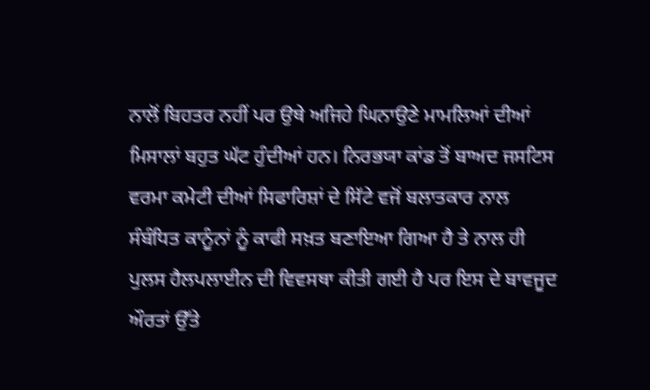ਨਾਲੋਂ ਬਿਹਤਰ ਨਹੀਂ ਪਰ ਉਥੇ ਅਜਿਹੇ ਘਿਨਾਉਣੇ ਮਾਮਲਿਆਂ ਦੀਆਂ ਮਿਸਾਲਾਂ ਬਹੁਤ ਘੱਟ ਹੁੰਦੀਆਂ ਹਨ। ਨਿਰਭਯਾ ਕਾਂਡ ਤੋਂ ਬਾਅਦ ਜਸਟਿਸ ਵਰਮਾ ਕਮੇਟੀ ਦੀਆਂ ਸਿਫਾਰਿਸ਼ਾਂ ਦੇ ਸਿੱਟੇ ਵਜੋਂ ਬਲਾਤਕਾਰ ਨਾਲ ਸੰਬੰਧਿਤ ਕਾਨੂੰਨਾਂ ਨੂੰ ਕਾਫੀ ਸਖ਼ਤ ਬਣਾਇਆ ਗਿਆ ਹੈ ਤੇ ਨਾਲ ਹੀ ਪੁਲਸ ਹੈਲਪਲਾਈਨ ਦੀ ਵਿਵਸਥਾ ਕੀਤੀ ਗਈ ਹੈ ਪਰ ਇਸ ਦੇ ਬਾਵਜੂਦ ਔਰਤਾਂ ਉੱਤੇ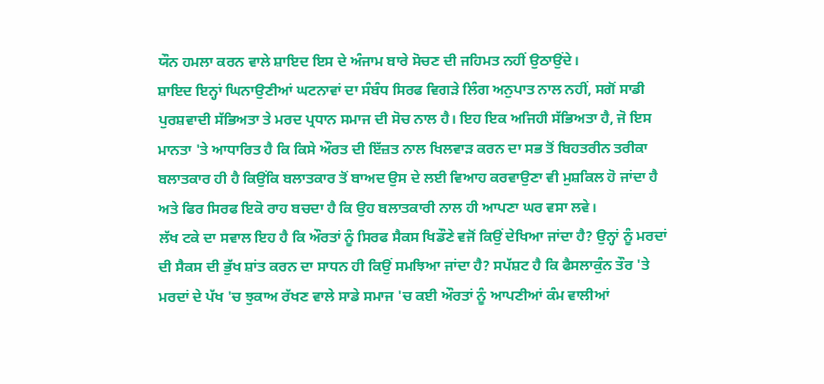ਯੌਨ ਹਮਲਾ ਕਰਨ ਵਾਲੇ ਸ਼ਾਇਦ ਇਸ ਦੇ ਅੰਜਾਮ ਬਾਰੇ ਸੋਚਣ ਦੀ ਜਹਿਮਤ ਨਹੀਂ ਉਠਾਉਂਦੇ।
ਸ਼ਾਇਦ ਇਨ੍ਹਾਂ ਘਿਨਾਉਣੀਆਂ ਘਟਨਾਵਾਂ ਦਾ ਸੰਬੰਧ ਸਿਰਫ ਵਿਗੜੇ ਲਿੰਗ ਅਨੁਪਾਤ ਨਾਲ ਨਹੀਂ, ਸਗੋਂ ਸਾਡੀ ਪੁਰਸ਼ਵਾਦੀ ਸੱਭਿਅਤਾ ਤੇ ਮਰਦ ਪ੍ਰਧਾਨ ਸਮਾਜ ਦੀ ਸੋਚ ਨਾਲ ਹੈ। ਇਹ ਇਕ ਅਜਿਹੀ ਸੱਭਿਅਤਾ ਹੈ, ਜੋ ਇਸ ਮਾਨਤਾ 'ਤੇ ਆਧਾਰਿਤ ਹੈ ਕਿ ਕਿਸੇ ਔਰਤ ਦੀ ਇੱਜ਼ਤ ਨਾਲ ਖਿਲਵਾੜ ਕਰਨ ਦਾ ਸਭ ਤੋਂ ਬਿਹਤਰੀਨ ਤਰੀਕਾ ਬਲਾਤਕਾਰ ਹੀ ਹੈ ਕਿਉਂਕਿ ਬਲਾਤਕਾਰ ਤੋਂ ਬਾਅਦ ਉਸ ਦੇ ਲਈ ਵਿਆਹ ਕਰਵਾਉਣਾ ਵੀ ਮੁਸ਼ਕਿਲ ਹੋ ਜਾਂਦਾ ਹੈ ਅਤੇ ਫਿਰ ਸਿਰਫ ਇਕੋ ਰਾਹ ਬਚਦਾ ਹੈ ਕਿ ਉਹ ਬਲਾਤਕਾਰੀ ਨਾਲ ਹੀ ਆਪਣਾ ਘਰ ਵਸਾ ਲਵੇ।
ਲੱਖ ਟਕੇ ਦਾ ਸਵਾਲ ਇਹ ਹੈ ਕਿ ਔਰਤਾਂ ਨੂੰ ਸਿਰਫ ਸੈਕਸ ਖਿਡੌਣੇ ਵਜੋਂ ਕਿਉਂ ਦੇਖਿਆ ਜਾਂਦਾ ਹੈ? ਉਨ੍ਹਾਂ ਨੂੰ ਮਰਦਾਂ ਦੀ ਸੈਕਸ ਦੀ ਭੁੱਖ ਸ਼ਾਂਤ ਕਰਨ ਦਾ ਸਾਧਨ ਹੀ ਕਿਉਂ ਸਮਝਿਆ ਜਾਂਦਾ ਹੈ? ਸਪੱਸ਼ਟ ਹੈ ਕਿ ਫੈਸਲਾਕੁੰਨ ਤੌਰ 'ਤੇ ਮਰਦਾਂ ਦੇ ਪੱਖ 'ਚ ਝੁਕਾਅ ਰੱਖਣ ਵਾਲੇ ਸਾਡੇ ਸਮਾਜ 'ਚ ਕਈ ਔਰਤਾਂ ਨੂੰ ਆਪਣੀਆਂ ਕੰਮ ਵਾਲੀਆਂ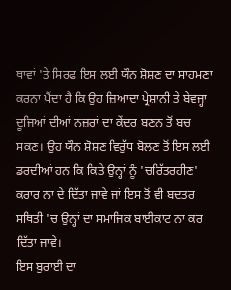ਥਾਵਾਂ 'ਤੇ ਸਿਰਫ ਇਸ ਲਈ ਯੌਨ ਸ਼ੋਸ਼ਣ ਦਾ ਸਾਹਮਣਾ ਕਰਨਾ ਪੈਂਦਾ ਹੈ ਕਿ ਉਹ ਜ਼ਿਆਦਾ ਪ੍ਰੇਸ਼ਾਨੀ ਤੇ ਬੇਵਜ੍ਹਾ ਦੂਜਿਆਂ ਦੀਆਂ ਨਜ਼ਰਾਂ ਦਾ ਕੇਂਦਰ ਬਣਨ ਤੋਂ ਬਚ ਸਕਣ। ਉਹ ਯੌਨ ਸ਼ੋਸ਼ਣ ਵਿਰੁੱਧ ਬੋਲਣ ਤੋਂ ਇਸ ਲਈ ਡਰਦੀਆਂ ਹਨ ਕਿ ਕਿਤੇ ਉਨ੍ਹਾਂ ਨੂੰ 'ਚਰਿੱਤਰਹੀਣ' ਕਰਾਰ ਨਾ ਦੇ ਦਿੱਤਾ ਜਾਵੇ ਜਾਂ ਇਸ ਤੋਂ ਵੀ ਬਦਤਰ ਸਥਿਤੀ 'ਚ ਉਨ੍ਹਾਂ ਦਾ ਸਮਾਜਿਕ ਬਾਈਕਾਟ ਨਾ ਕਰ ਦਿੱਤਾ ਜਾਵੇ।
ਇਸ ਬੁਰਾਈ ਦਾ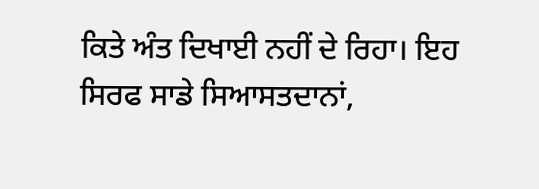ਕਿਤੇ ਅੰਤ ਦਿਖਾਈ ਨਹੀਂ ਦੇ ਰਿਹਾ। ਇਹ ਸਿਰਫ ਸਾਡੇ ਸਿਆਸਤਦਾਨਾਂ,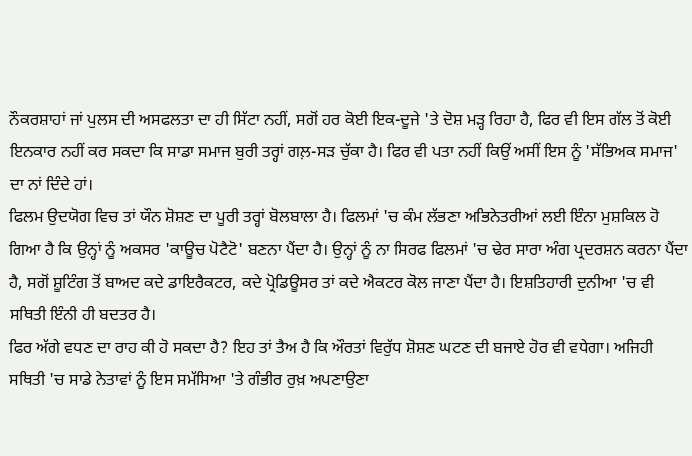ਨੌਕਰਸ਼ਾਹਾਂ ਜਾਂ ਪੁਲਸ ਦੀ ਅਸਫਲਤਾ ਦਾ ਹੀ ਸਿੱਟਾ ਨਹੀਂ, ਸਗੋਂ ਹਰ ਕੋਈ ਇਕ-ਦੂਜੇ 'ਤੇ ਦੋਸ਼ ਮੜ੍ਹ ਰਿਹਾ ਹੈ, ਫਿਰ ਵੀ ਇਸ ਗੱਲ ਤੋਂ ਕੋਈ ਇਨਕਾਰ ਨਹੀਂ ਕਰ ਸਕਦਾ ਕਿ ਸਾਡਾ ਸਮਾਜ ਬੁਰੀ ਤਰ੍ਹਾਂ ਗਲ਼-ਸੜ ਚੁੱਕਾ ਹੈ। ਫਿਰ ਵੀ ਪਤਾ ਨਹੀਂ ਕਿਉਂ ਅਸੀਂ ਇਸ ਨੂੰ 'ਸੱਭਿਅਕ ਸਮਾਜ' ਦਾ ਨਾਂ ਦਿੰਦੇ ਹਾਂ।
ਫਿਲਮ ਉਦਯੋਗ ਵਿਚ ਤਾਂ ਯੌਨ ਸ਼ੋਸ਼ਣ ਦਾ ਪੂਰੀ ਤਰ੍ਹਾਂ ਬੋਲਬਾਲਾ ਹੈ। ਫਿਲਮਾਂ 'ਚ ਕੰਮ ਲੱਭਣਾ ਅਭਿਨੇਤਰੀਆਂ ਲਈ ਇੰਨਾ ਮੁਸ਼ਕਿਲ ਹੋ ਗਿਆ ਹੈ ਕਿ ਉਨ੍ਹਾਂ ਨੂੰ ਅਕਸਰ 'ਕਾਊਚ ਪੋਟੈਟੋ' ਬਣਨਾ ਪੈਂਦਾ ਹੈ। ਉਨ੍ਹਾਂ ਨੂੰ ਨਾ ਸਿਰਫ ਫਿਲਮਾਂ 'ਚ ਢੇਰ ਸਾਰਾ ਅੰਗ ਪ੍ਰਦਰਸ਼ਨ ਕਰਨਾ ਪੈਂਦਾ ਹੈ, ਸਗੋਂ ਸ਼ੂਟਿੰਗ ਤੋਂ ਬਾਅਦ ਕਦੇ ਡਾਇਰੈਕਟਰ, ਕਦੇ ਪ੍ਰੋਡਿਊਸਰ ਤਾਂ ਕਦੇ ਐਕਟਰ ਕੋਲ ਜਾਣਾ ਪੈਂਦਾ ਹੈ। ਇਸ਼ਤਿਹਾਰੀ ਦੁਨੀਆ 'ਚ ਵੀ ਸਥਿਤੀ ਇੰਨੀ ਹੀ ਬਦਤਰ ਹੈ।
ਫਿਰ ਅੱਗੇ ਵਧਣ ਦਾ ਰਾਹ ਕੀ ਹੋ ਸਕਦਾ ਹੈ? ਇਹ ਤਾਂ ਤੈਅ ਹੈ ਕਿ ਔਰਤਾਂ ਵਿਰੁੱਧ ਸ਼ੋਸ਼ਣ ਘਟਣ ਦੀ ਬਜਾਏ ਹੋਰ ਵੀ ਵਧੇਗਾ। ਅਜਿਹੀ ਸਥਿਤੀ 'ਚ ਸਾਡੇ ਨੇਤਾਵਾਂ ਨੂੰ ਇਸ ਸਮੱਸਿਆ 'ਤੇ ਗੰਭੀਰ ਰੁਖ਼ ਅਪਣਾਉਣਾ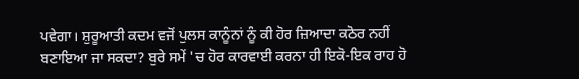ਪਵੇਗਾ। ਸ਼ੁਰੂਆਤੀ ਕਦਮ ਵਜੋਂ ਪੁਲਸ ਕਾਨੂੰਨਾਂ ਨੂੰ ਕੀ ਹੋਰ ਜ਼ਿਆਦਾ ਕਠੋਰ ਨਹੀਂ ਬਣਾਇਆ ਜਾ ਸਕਦਾ? ਬੁਰੇ ਸਮੇਂ 'ਚ ਹੋਰ ਕਾਰਵਾਈ ਕਰਨਾ ਹੀ ਇਕੋ-ਇਕ ਰਾਹ ਹੋ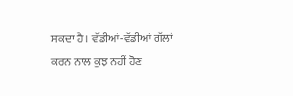ਸਕਦਾ ਹੈ। ਵੱਡੀਆਂ-ਵੱਡੀਆਂ ਗੱਲਾਂ ਕਰਨ ਨਾਲ ਕੁਝ ਨਹੀਂ ਹੋਣ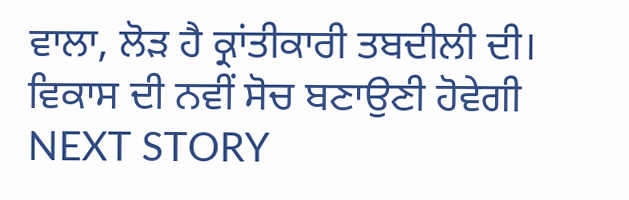ਵਾਲਾ, ਲੋੜ ਹੈ ਕ੍ਰਾਂਤੀਕਾਰੀ ਤਬਦੀਲੀ ਦੀ।
ਵਿਕਾਸ ਦੀ ਨਵੀਂ ਸੋਚ ਬਣਾਉਣੀ ਹੋਵੇਗੀ
NEXT STORY